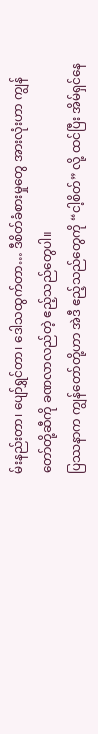မ်းနည်းတာ၊ ပျော်ရွှင်တာ၊ ဒေါသထွက်တာ… ဒီစိတ်ခံစားမှုတွေ အားလုံးဟာ ကျွန်တော်တို့ဆီကို ခဏလာလည်တဲ့ ဧည့်သည်တွေပါ။
ပြဿနာက ကျွန်တော်တို့ဟာ အဲဒီ ဧည့်သည်တွေကို “ငါ့စိတ်” လို့ ထင်ပြီး အိမ်ရှင်နေ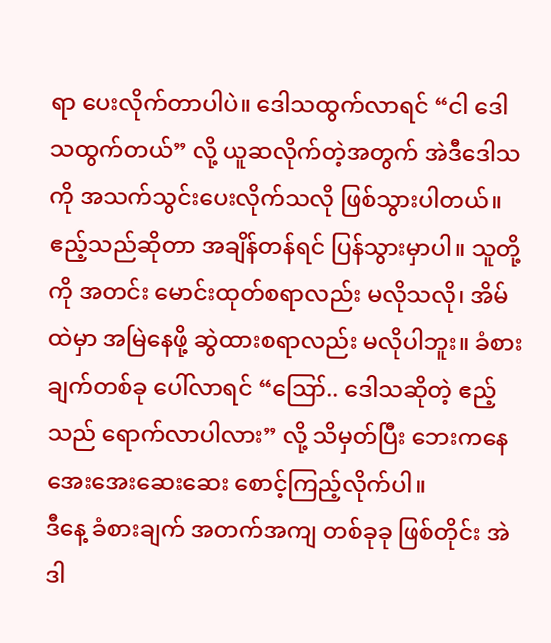ရာ ပေးလိုက်တာပါပဲ။ ဒေါသထွက်လာရင် “ငါ ဒေါသထွက်တယ်” လို့ ယူဆလိုက်တဲ့အတွက် အဲဒီဒေါသကို အသက်သွင်းပေးလိုက်သလို ဖြစ်သွားပါတယ်။
ဧည့်သည်ဆိုတာ အချိန်တန်ရင် ပြန်သွားမှာပါ။ သူတို့ကို အတင်း မောင်းထုတ်စရာလည်း မလိုသလို၊ အိမ်ထဲမှာ အမြဲနေဖို့ ဆွဲထားစရာလည်း မလိုပါဘူး။ ခံစားချက်တစ်ခု ပေါ်လာရင် “ဪ.. ဒေါသဆိုတဲ့ ဧည့်သည် ရောက်လာပါလား” လို့ သိမှတ်ပြီး ဘေးကနေ အေးအေးဆေးဆေး စောင့်ကြည့်လိုက်ပါ။
ဒီနေ့ ခံစားချက် အတက်အကျ တစ်ခုခု ဖြစ်တိုင်း အဲဒါ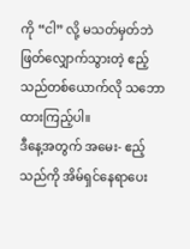ကို “ငါ” လို့ မသတ်မှတ်ဘဲ ဖြတ်လျှောက်သွားတဲ့ ဧည့်သည်တစ်ယောက်လို သဘောထားကြည့်ပါ။
ဒီနေ့အတွက် အမေး- ဧည့်သည်ကို အိမ်ရှင်နေရာပေး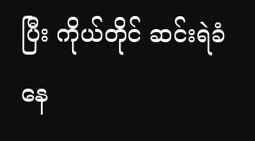ပြီး ကိုယ်တိုင် ဆင်းရဲခံနေ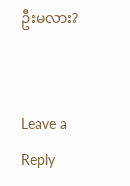ဦးမလား?


Leave a Reply